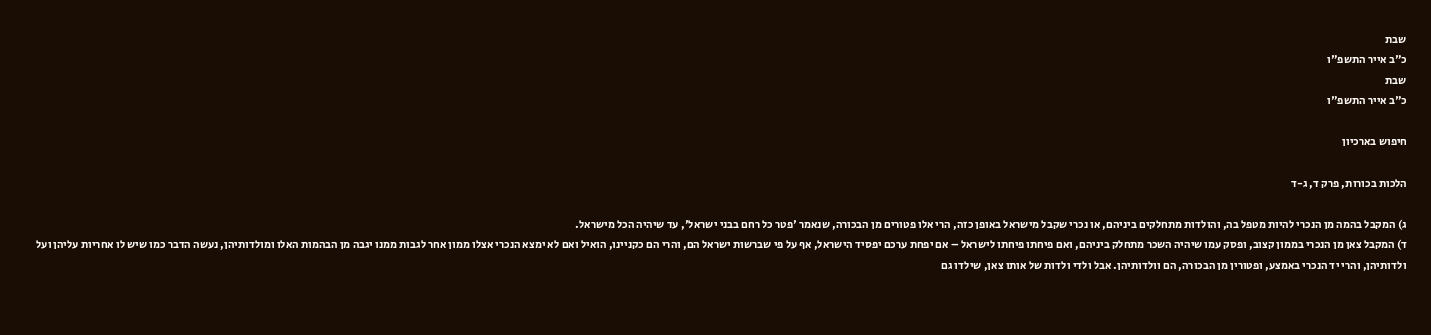שבת
כ"ב אייר התשפ"ו
שבת
כ"ב אייר התשפ"ו

חיפוש בארכיון

הלכות בכורות, פרק ד, ג-ד

ג) המקבל בהמה מן הנכרי להיות מטפל בה, והולדות מתחלקים ביניהם, או נכרי שקבל מישראל באופן כזה, הרי אלו פטורים מן הבכורה, שנאמר 'פטר כל רחם בבני ישראל', עד שיהיה הכל מישראל.
ד) המקבל צאן מן הנכרי בממון קצוב, ופסק עמו שיהיה השכר מתחלק ביניהם, ואם פיחתו פיחתו לישראל – אם יפחת ערכם יפסיד הישראל, אף על פי שברשות ישראל הם, והרי הם כקניינו, הואיל ואם לא ימצא הנכרי אצלו ממון אחר לגבות ממנו יגבה מן הבהמות האלו ומולדותיהן, נעשה הדבר כמו שיש לו אחריות עליהן ועל ולדותיהן, והרי יד הנכרי באמצע, ופטורין מן הבכורה, הם וולדותיהן. אבל ולדי ולדות של אותו צאן, שילדו גם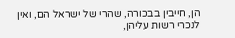הן, חייבין בבכורה, שהרי של ישראל הם, ואין לנכרי רשות עליהן,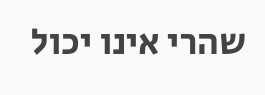שהרי אינו יכול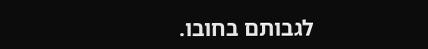לגבותם בחובו.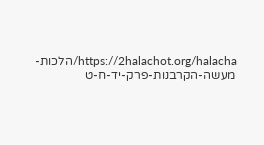https://2halachot.org/halacha/הלכות-מעשה-הקרבנות-פרק-יד-ח-ט